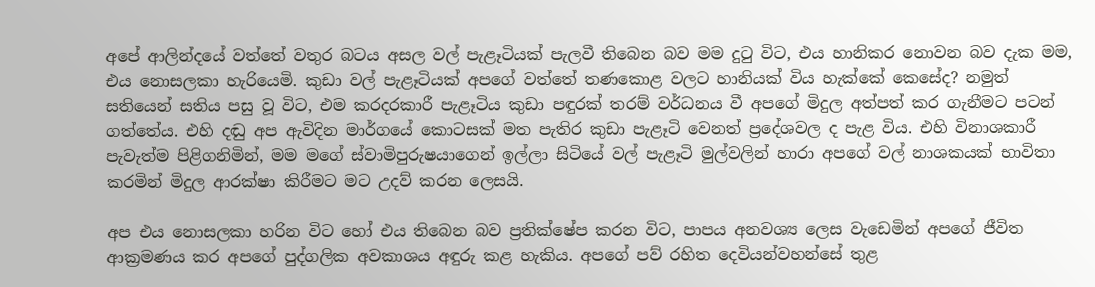අපේ ආලින්දයේ වත්තේ වතුර බටය අසල වල් පැළෑටියක් පැලවී තිබෙන බව මම දුටු විට, එය හානිකර නොවන බව දැක මම, එය නොසලකා හැරියෙමි. කුඩා වල් පැළෑටියක් අපගේ වත්තේ තණකොළ වලට හානියක් විය හැක්කේ කෙසේද? නමුත් සතියෙන් සතිය පසු වූ විට, එම කරදරකාරී පැළෑටිය කුඩා පඳුරක් තරම් වර්ධනය වී අපගේ මිදුල අත්පත් කර ගැනීමට පටන් ගත්තේය. එහි දඬු අප ඇවිදින මාර්ගයේ කොටසක් මත පැතිර කුඩා පැළෑටි වෙනත් ප්‍රදේශවල ද පැළ විය. එහි විනාශකාරී පැවැත්ම පිළිගනිමින්, මම මගේ ස්වාමිපුරුෂයාගෙන් ඉල්ලා සිටියේ වල් පැළෑටි මුල්වලින් හාරා අපගේ වල් නාශකයක් භාවිතා කරමින් මිදුල ආරක්ෂා කිරීමට මට උදව් කරන ලෙසයි.

අප එය නොසලකා හරින විට හෝ එය තිබෙන බව ප්‍රතික්ෂේප කරන විට, පාපය අනවශ්‍ය ලෙස වැඩෙමින් අපගේ ජීවිත ආක්‍රමණය කර අපගේ පුද්ගලික අවකාශය අඳුරු කළ හැකිය. අපගේ පව් රහිත දෙවියන්වහන්සේ තුළ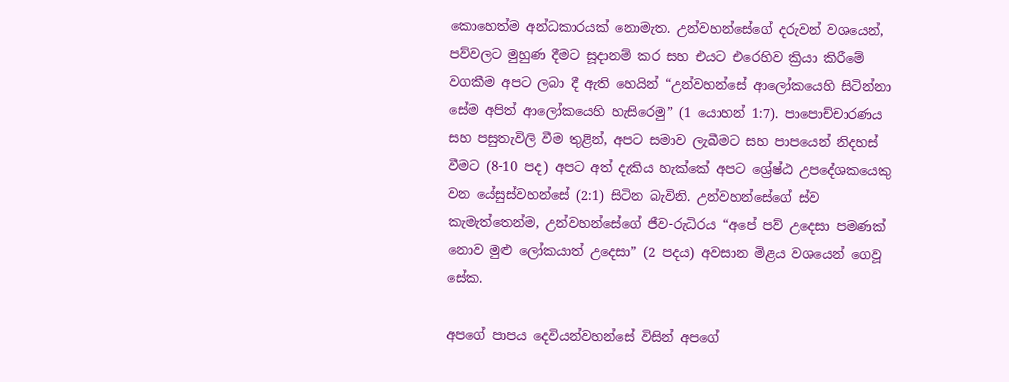කොහෙත්ම අන්ධකාරයක් නොමැත. උන්වහන්සේගේ දරුවන් වශයෙන්, පව්වලට මුහුණ දීමට සූදානම් කර සහ එයට එරෙහිව ක්‍රියා කිරීමේ වගකීම අපට ලබා දී ඇති හෙයින් “උන්වහන්සේ ආලෝකයෙහි සිටින්නා සේම අපිත් ආලෝකයෙහි හැසිරෙමු” (1 යොහන් 1:7). පාපොච්චාරණය සහ පසුතැවිලි වීම තුළින්, අපට සමාව ලැබීමට සහ පාපයෙන් නිදහස් වීමට (8-10 පද) අපට අත් දැකිය හැක්කේ අපට ශ්‍රේෂ්ඨ උපදේශකයෙකු වන යේසුස්වහන්සේ (2:1) සිටින බැවිනි. උන්වහන්සේගේ ස්ව කැමැත්තෙන්ම, උන්වහන්සේගේ ජීව-රුධිරය “අපේ පව් උදෙසා පමණක් නොව මුළු ලෝකයාත් උදෙසා” (2 පදය) අවසාන මිළය වශයෙන් ගෙවූ සේක.

අපගේ පාපය දෙවියන්වහන්සේ විසින් අපගේ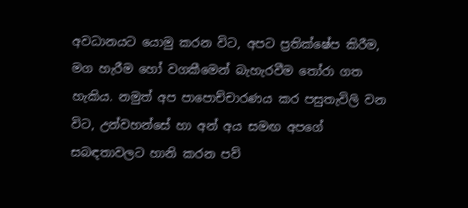අවධානයට යොමු කරන විට, අපට ප්‍රතික්ෂේප කිරීම, මග හැරීම හෝ වගකීමෙන් බැහැරවීම තෝරා ගත හැකිය. නමුත් අප පාපොච්චාරණය කර පසුතැවිලි වන විට, උන්වහන්සේ හා අන් අය සමඟ අපගේ සබඳතාවලට හානි කරන පව්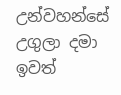උන්වහන්සේ උගුලා දමා ඉවත්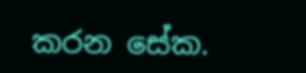කරන සේක.